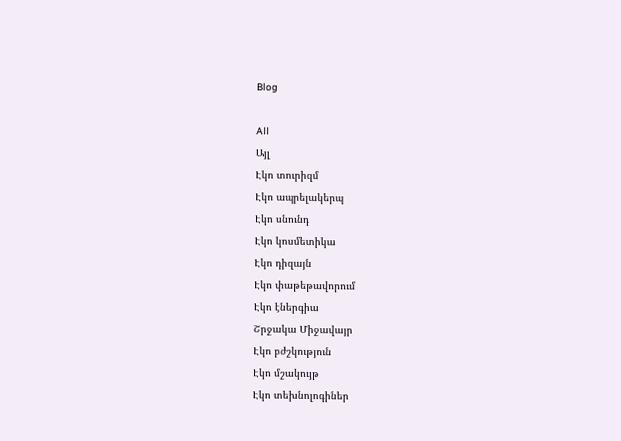Blog

All
Այլ
Էկո տուրիզմ
Էկո ապրելակերպ
Էկո սնունդ
Էկո կոսմետիկա
Էկո դիզայն
Էկո փաթեթավորում
Էկո էներգիա
Շրջակա Միջավայր
Էկո բժշկություն
Էկո մշակույթ
Էկո տեխնոլոգիներ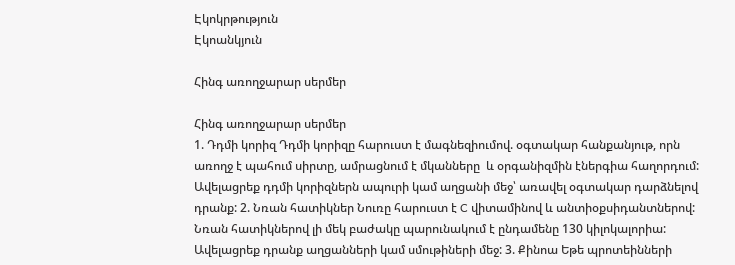Էկոկրթություն
Էկոանկյուն

Հինգ առողջարար սերմեր

Հինգ առողջարար սերմեր
1. Դդմի կորիզ Դդմի կորիզը հարուստ է մագնեզիումով. օգտակար հանքանյութ, որն առողջ է պահում սիրտը, ամրացնում է մկանները  և օրգանիզմին էներգիա հաղորդում: Ավելացրեք դդմի կորիզներն ապուրի կամ աղցանի մեջ՝ առավել օգտակար դարձնելով դրանք: 2. Նռան հատիկներ Նուռը հարուստ է C վիտամինով և անտիօքսիդանտներով: Նռան հատիկներով լի մեկ բաժակը պարունակում է ընդամենը 130 կիլոկալորիա: Ավելացրեք դրանք աղցանների կամ սմութիների մեջ: 3. Քինոա Եթե պրոտեինների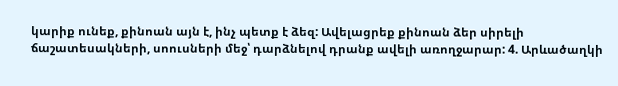կարիք ունեք, քինոան այն է, ինչ պետք է ձեզ: Ավելացրեք քինոան ձեր սիրելի ճաշատեսակների, սոուսների մեջ՝ դարձնելով դրանք ավելի առողջարար: 4. Արևածաղկի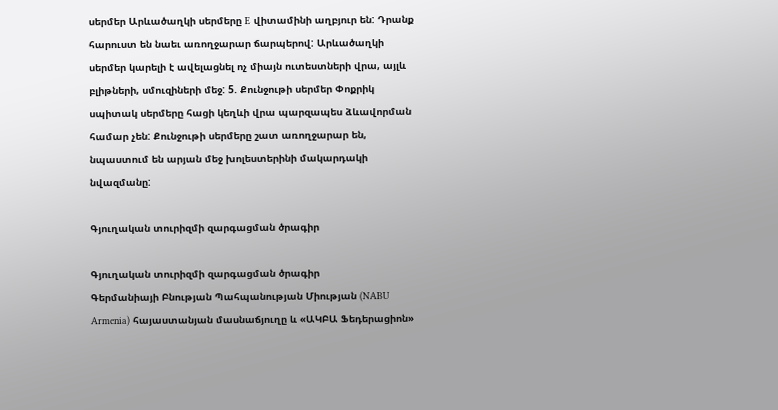սերմեր Արևածաղկի սերմերը E վիտամինի աղբյուր են: Դրանք հարուստ են նաեւ առողջարար ճարպերով: Արևածաղկի սերմեր կարելի է ավելացնել ոչ միայն ուտեստների վրա, այլև բլիթների, սմուզիների մեջ: 5. Քունջութի սերմեր Փոքրիկ սպիտակ սերմերը հացի կեղևի վրա պարզապես ձևավորման համար չեն: Քունջութի սերմերը շատ առողջարար են, նպաստում են արյան մեջ խոլեստերինի մակարդակի նվազմանը:

Գյուղական տուրիզմի զարգացման ծրագիր

Գյուղական տուրիզմի զարգացման ծրագիր
Գերմանիայի Բնության Պահպանության Միության (NABU Armenia) հայաստանյան մասնաճյուղը և «ԱԿԲԱ Ֆեդերացիոն»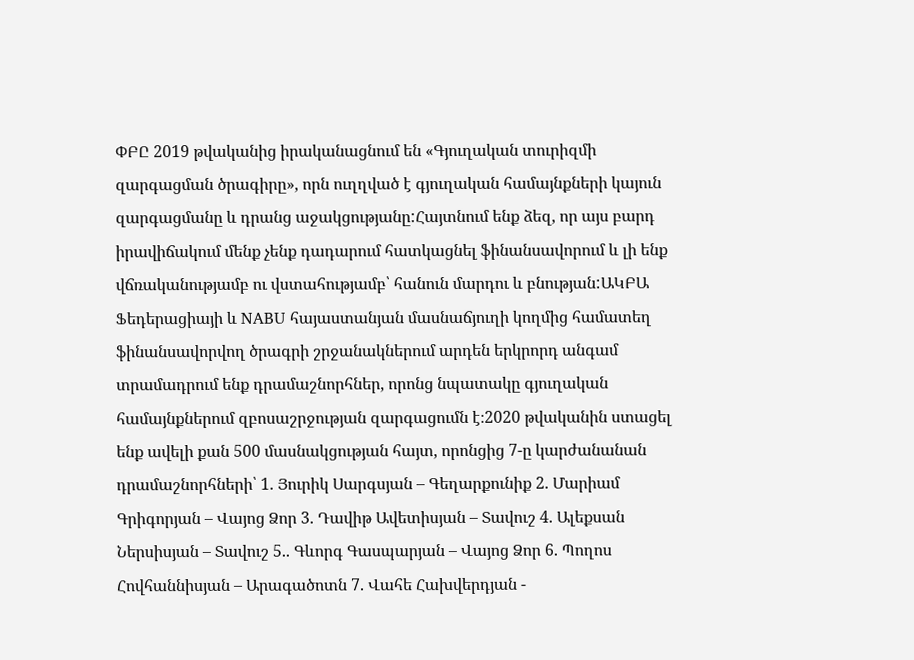ՓԲԸ 2019 թվականից իրականացնում են «Գյուղական տուրիզմի զարգացման ծրագիրը», որն ուղղված է գյուղական համայնքների կայուն զարգացմանը և դրանց աջակցությանը:Հայտնում ենք ձեզ, որ այս բարդ իրավիճակում մենք չենք դադարում հատկացնել ֆինանսավորում և լի ենք վճռականությամբ ու վստահությամբ՝ հանուն մարդու և բնության:ԱԿԲԱ Ֆեդերացիայի և NABU հայաստանյան մասնաճյուղի կողմից համատեղ ֆինանսավորվող ծրագրի շրջանակներում արդեն երկրորդ անգամ տրամադրում ենք դրամաշնորհներ, որոնց նպատակը գյուղական համայնքներում զբոսաշրջության զարգացումն է։2020 թվականին ստացել ենք ավելի քան 500 մասնակցության հայտ, որոնցից 7-ը կարժանանան դրամաշնորհների՝ 1. Յուրիկ Սարգսյան – Գեղարքունիք 2. Մարիամ Գրիգորյան – Վայոց Ձոր 3. Դավիթ Ավետիսյան – Տավուշ 4. Ալեքսան Ներսիսյան – Տավուշ 5.. Գևորգ Գասպարյան – Վայոց Ձոր 6. Պողոս Հովհաննիսյան – Արագածոտն 7. Վահե Հախվերդյան -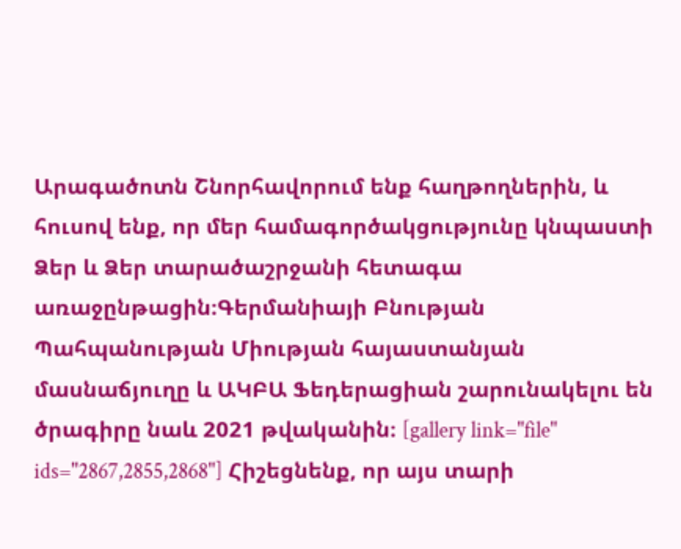Արագածոտն Շնորհավորում ենք հաղթողներին, և հուսով ենք, որ մեր համագործակցությունը կնպաստի Ձեր և Ձեր տարածաշրջանի հետագա առաջընթացին։Գերմանիայի Բնության Պահպանության Միության հայաստանյան մասնաճյուղը և ԱԿԲԱ Ֆեդերացիան շարունակելու են ծրագիրը նաև 2021 թվականին։ [gallery link="file" ids="2867,2855,2868"] Հիշեցնենք, որ այս տարի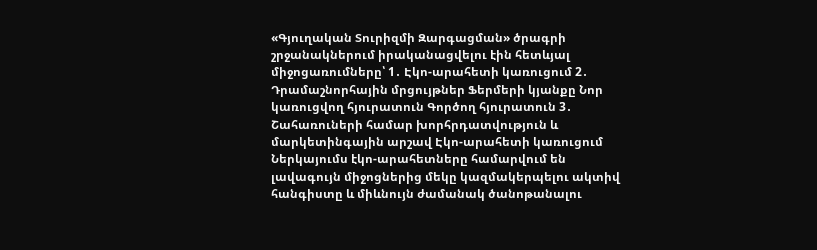«Գյուղական Տուրիզմի Զարգացման» ծրագրի շրջանակներում իրականացվելու էին հետևյալ միջոցառումները՝ 1․ Էկո-արահետի կառուցում 2․ Դրամաշնորհային մրցույթներ Ֆերմերի կյանքը Նոր կառուցվող հյուրատուն Գործող հյուրատուն 3․ Շահառուների համար խորհրդատվություն և մարկետինգային արշավ Էկո-արահետի կառուցում Ներկայումս էկո-արահետները համարվում են լավագույն միջոցներից մեկը կազմակերպելու ակտիվ հանգիստը և միևնույն ժամանակ ծանոթանալու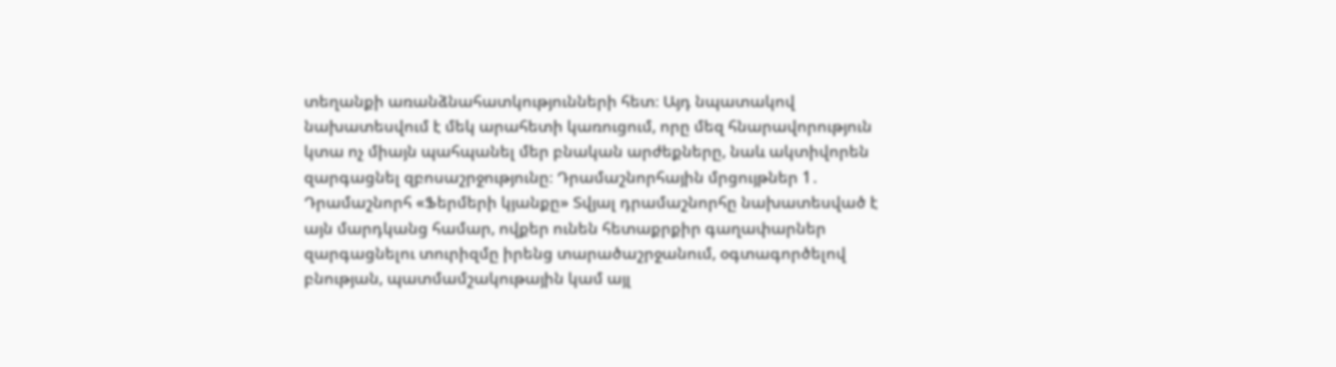տեղանքի առանձնահատկությունների հետ։ Այդ նպատակով նախատեսվում է մեկ արահետի կառուցում, որը մեզ հնարավորություն կտա ոչ միայն պահպանել մեր բնական արժեքները, նաև ակտիվորեն զարգացնել զբոսաշրջությունը։ Դրամաշնորհային մրցույթներ 1․ Դրամաշնորհ «Ֆերմերի կյանքը» Տվյալ դրամաշնորհը նախատեսված է այն մարդկանց համար, ովքեր ունեն հետաքրքիր գաղափարներ զարգացնելու տուրիզմը իրենց տարածաշրջանում, օգտագործելով բնության, պատմամշակութային կամ այլ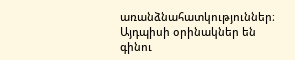առանձնահատկություններ։ Այդպիսի օրինակներ են գինու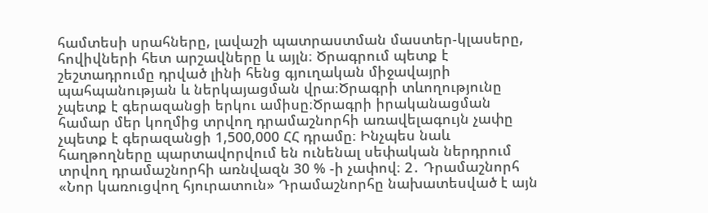համտեսի սրահները, լավաշի պատրաստման մաստեր-կլասերը, հովիվների հետ արշավները և այլն։ Ծրագրում պետք է շեշտադրումը դրված լինի հենց գյուղական միջավայրի պահպանության և ներկայացման վրա։Ծրագրի տևողությունը չպետք է գերազանցի երկու ամիսը։Ծրագրի իրականացման համար մեր կողմից տրվող դրամաշնորհի առավելագույն չափը չպետք է գերազանցի 1,500,000 ՀՀ դրամը։ Ինչպես նաև հաղթողները պարտավորվում են ունենալ սեփական ներդրում տրվող դրամաշնորհի առնվազն 30 % -ի չափով։ 2․ Դրամաշնորհ «Նոր կառուցվող հյուրատուն» Դրամաշնորհը նախատեսված է այն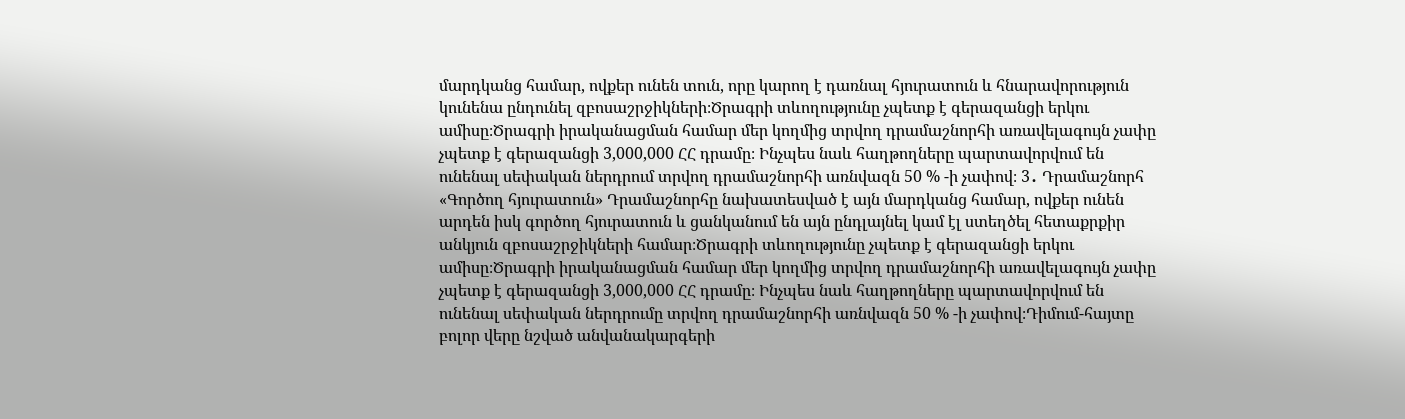մարդկանց համար, ովքեր ունեն տուն, որը կարող է դառնալ հյուրատուն և հնարավորություն կունենա ընդունել զբոսաշրջիկների։Ծրագրի տևողությունը չպետք է գերազանցի երկու ամիսը։Ծրագրի իրականացման համար մեր կողմից տրվող դրամաշնորհի առավելագույն չափը չպետք է գերազանցի 3,000,000 ՀՀ դրամը։ Ինչպես նաև հաղթողները պարտավորվում են ունենալ սեփական ներդրում տրվող դրամաշնորհի առնվազն 50 % -ի չափով։ 3․ Դրամաշնորհ «Գործող հյուրատուն» Դրամաշնորհը նախատեսված է այն մարդկանց համար, ովքեր ունեն արդեն իսկ գործող հյուրատուն և ցանկանում են այն ընդլայնել կամ էլ ստեղծել հետաքրքիր անկյուն զբոսաշրջիկների համար։Ծրագրի տևողությունը չպետք է գերազանցի երկու ամիսը։Ծրագրի իրականացման համար մեր կողմից տրվող դրամաշնորհի առավելագույն չափը չպետք է գերազանցի 3,000,000 ՀՀ դրամը։ Ինչպես նաև հաղթողները պարտավորվում են ունենալ սեփական ներդրումը տրվող դրամաշնորհի առնվազն 50 % -ի չափով։Դիմում-հայտը բոլոր վերը նշված անվանակարգերի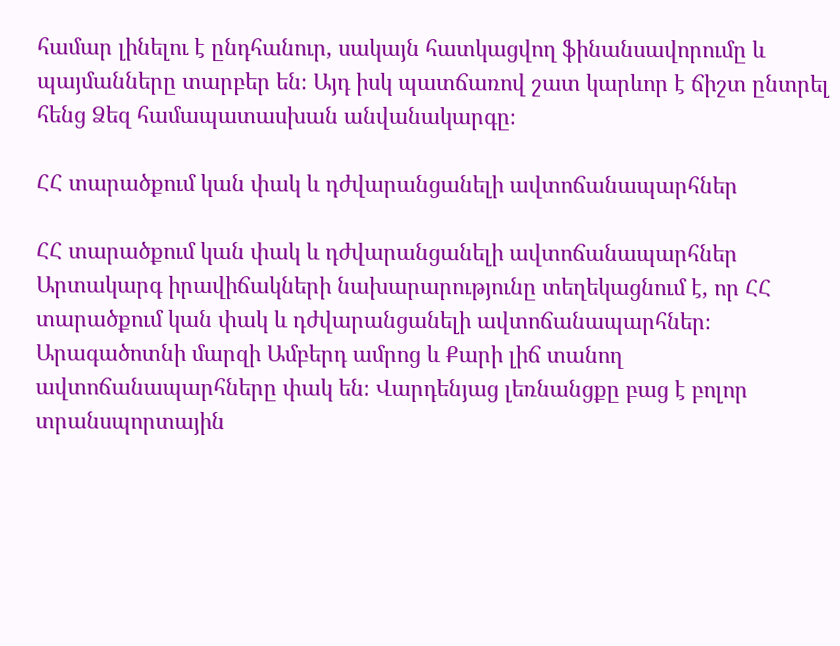համար լինելու է ընդհանուր, սակայն հատկացվող ֆինանսավորումը և պայմանները տարբեր են։ Այդ իսկ պատճառով շատ կարևոր է ճիշտ ընտրել հենց Ձեզ համապատասխան անվանակարգը։

ՀՀ տարածքում կան փակ և դժվարանցանելի ավտոճանապարհներ

ՀՀ տարածքում կան փակ և դժվարանցանելի ավտոճանապարհներ
Արտակարգ իրավիճակների նախարարությունը տեղեկացնում է, որ ՀՀ տարածքում կան փակ և դժվարանցանելի ավտոճանապարհներ։ Արագածոտնի մարզի Ամբերդ ամրոց և Քարի լիճ տանող ավտոճանապարհները փակ են։ Վարդենյաց լեռնանցքը բաց է բոլոր տրանսպորտային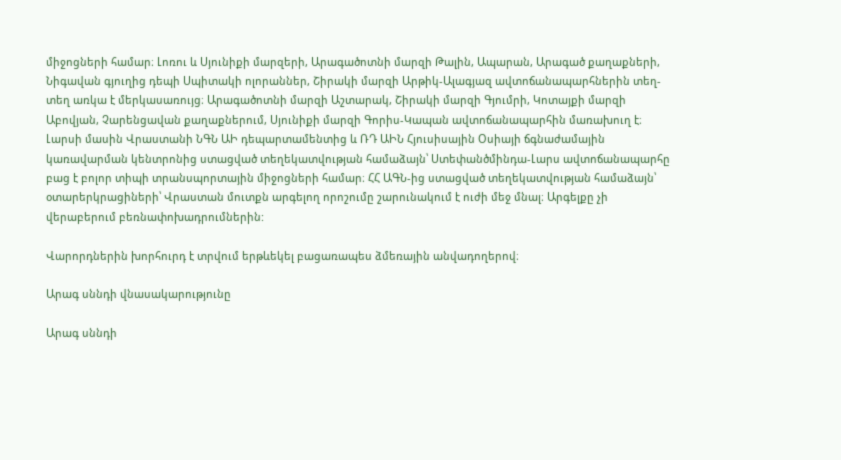միջոցների համար։ Լոռու և Սյունիքի մարզերի, Արագածոտնի մարզի Թալին, Ապարան, Արագած քաղաքների, Նիգավան գյուղից դեպի Սպիտակի ոլորաններ, Շիրակի մարզի Արթիկ-Ալագյազ ավտոճանապարհներին տեղ-տեղ առկա է մերկասառույց։ Արագածոտնի մարզի Աշտարակ, Շիրակի մարզի Գյումրի, Կոտայքի մարզի Աբովյան, Չարենցավան քաղաքներում, Սյունիքի մարզի Գորիս-Կապան ավտոճանապարհին մառախուղ է։ Լարսի մասին Վրաստանի ՆԳՆ ԱԻ դեպարտամենտից և ՌԴ ԱԻՆ Հյուսիսային Օսիայի ճգնաժամային կառավարման կենտրոնից ստացված տեղեկատվության համաձայն՝ Ստեփանծմինդա-Լարս ավտոճանապարհը բաց է բոլոր տիպի տրանսպորտային միջոցների համար։ ՀՀ ԱԳՆ-ից ստացված տեղեկատվության համաձայն՝ օտարերկրացիների՝ Վրաստան մուտքն արգելող որոշումը շարունակում է ուժի մեջ մնալ։ Արգելքը չի վերաբերում բեռնափոխադրումներին:

Վարորդներին խորհուրդ է տրվում երթևեկել բացառապես ձմեռային անվադողերով։

Արագ սննդի վնասակարությունը

Արագ սննդի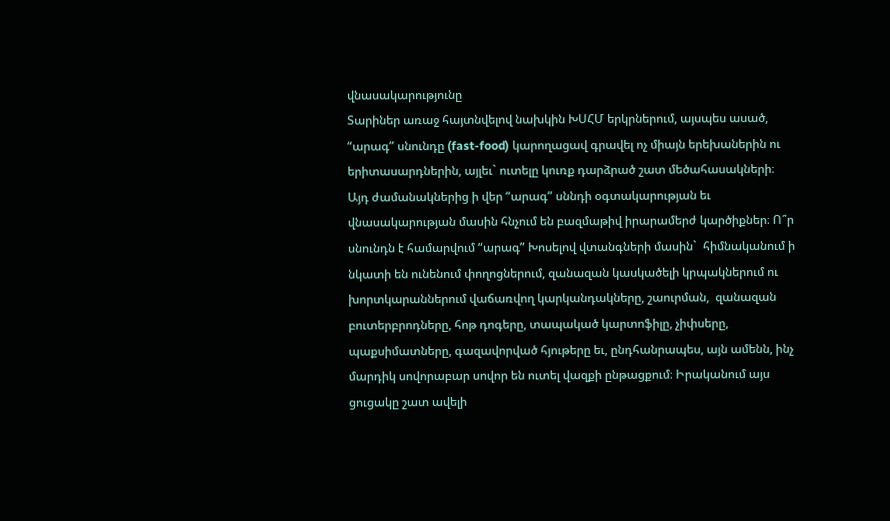վնասակարությունը
Տարիներ առաջ հայտնվելով նախկին ԽՍՀՄ երկրներում, այսպես ասած,  “արագ” սնունդը (fast-food) կարողացավ գրավել ոչ միայն երեխաներին ու երիտասարդներին, այլեւ` ուտելը կուռք դարձրած շատ մեծահասակների։ Այդ ժամանակներից ի վեր “արագ” սննդի օգտակարության եւ վնասակարության մասին հնչում են բազմաթիվ իրարամերժ կարծիքներ։ Ո՞ր սնունդն է համարվում “արագ” Խոսելով վտանգների մասին`  հիմնականում ի նկատի են ունենում փողոցներում, զանազան կասկածելի կրպակներում ու խորտկարաններում վաճառվող կարկանդակները, շաուրման,  զանազան բուտերբրոդները, հոթ դոգերը, տապակած կարտոֆիլը, չիփսերը, պաքսիմատները, գազավորված հյութերը եւ, ընդհանրապես, այն ամենն, ինչ մարդիկ սովորաբար սովոր են ուտել վազքի ընթացքում։ Իրականում այս ցուցակը շատ ավելի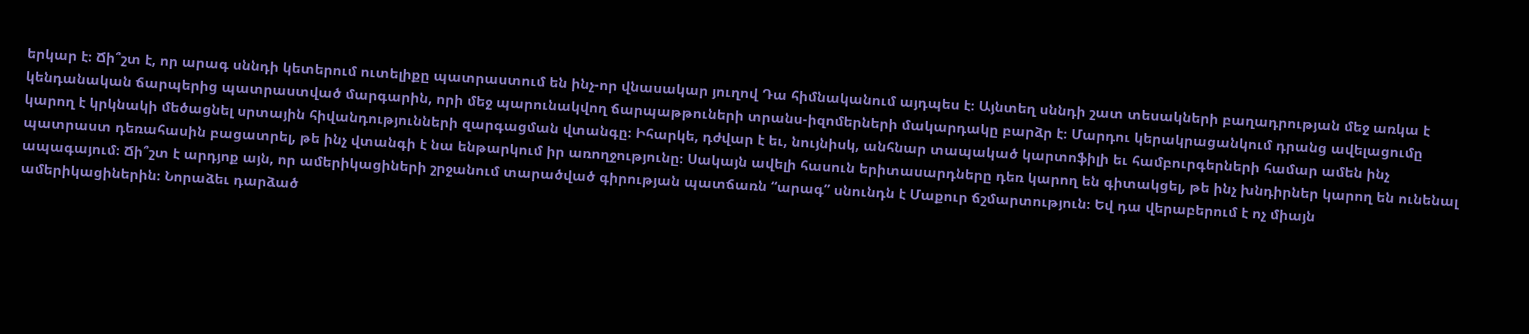երկար է։ Ճի՞շտ է, որ արագ սննդի կետերում ուտելիքը պատրաստում են ինչ-որ վնասակար յուղով Դա հիմնականում այդպես է։ Այնտեղ սննդի շատ տեսակների բաղադրության մեջ առկա է կենդանական ճարպերից պատրաստված մարգարին, որի մեջ պարունակվող ճարպաթթուների տրանս-իզոմերների մակարդակը բարձր է։ Մարդու կերակրացանկում դրանց ավելացումը կարող է կրկնակի մեծացնել սրտային հիվանդությունների զարգացման վտանգը։ Իհարկե, դժվար է եւ, նույնիսկ, անհնար տապակած կարտոֆիլի եւ համբուրգերների համար ամեն ինչ պատրաստ դեռահասին բացատրել, թե ինչ վտանգի է նա ենթարկում իր առողջությունը։ Սակայն ավելի հասուն երիտասարդները դեռ կարող են գիտակցել, թե ինչ խնդիրներ կարող են ունենալ ապագայում։ Ճի՞շտ է արդյոք այն, որ ամերիկացիների շրջանում տարածված գիրության պատճառն “արագ” սնունդն է Մաքուր ճշմարտություն։ Եվ դա վերաբերում է ոչ միայն ամերիկացիներին։ Նորաձեւ դարձած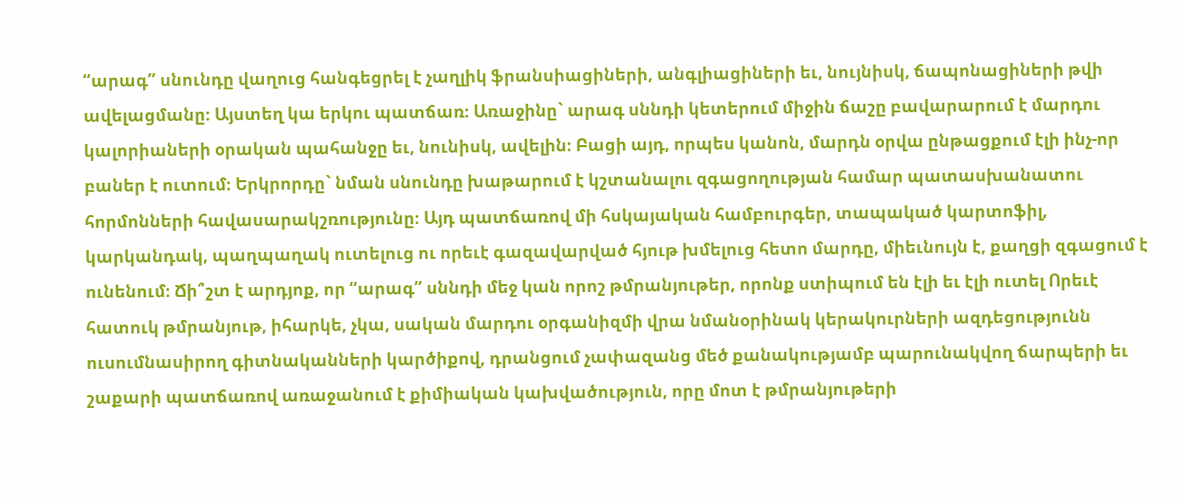“արագ” սնունդը վաղուց հանգեցրել է չաղլիկ ֆրանսիացիների, անգլիացիների եւ, նույնիսկ, ճապոնացիների թվի ավելացմանը։ Այստեղ կա երկու պատճառ։ Առաջինը` արագ սննդի կետերում միջին ճաշը բավարարում է մարդու կալորիաների օրական պահանջը եւ, նունիսկ, ավելին։ Բացի այդ, որպես կանոն, մարդն օրվա ընթացքում էլի ինչ-որ բաներ է ուտում։ Երկրորդը` նման սնունդը խաթարում է կշտանալու զգացողության համար պատասխանատու հորմոնների հավասարակշռությունը։ Այդ պատճառով մի հսկայական համբուրգեր, տապակած կարտոֆիլ, կարկանդակ, պաղպաղակ ուտելուց ու որեւէ գազավարված հյութ խմելուց հետո մարդը, միեւնույն է, քաղցի զգացում է ունենում։ Ճի՞շտ է արդյոք, որ “արագ” սննդի մեջ կան որոշ թմրանյութեր, որոնք ստիպում են էլի եւ էլի ուտել Որեւէ հատուկ թմրանյութ, իհարկե, չկա, սական մարդու օրգանիզմի վրա նմանօրինակ կերակուրների ազդեցությունն ուսումնասիրող գիտնականների կարծիքով, դրանցում չափազանց մեծ քանակությամբ պարունակվող ճարպերի եւ շաքարի պատճառով առաջանում է քիմիական կախվածություն, որը մոտ է թմրանյութերի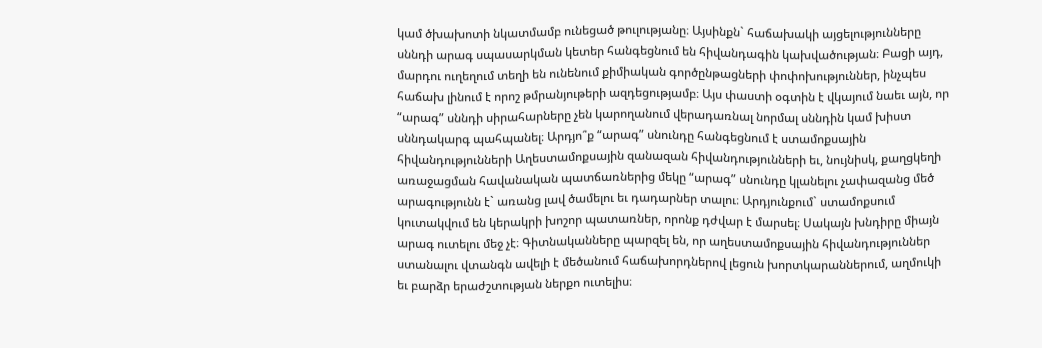կամ ծխախոտի նկատմամբ ունեցած թուլությանը։ Այսինքն` հաճախակի այցելությունները սննդի արագ սպասարկման կետեր հանգեցնում են հիվանդագին կախվածության։ Բացի այդ, մարդու ուղեղում տեղի են ունենում քիմիական գործընթացների փոփոխություններ, ինչպես հաճախ լինում է որոշ թմրանյութերի ազդեցությամբ։ Այս փաստի օգտին է վկայում նաեւ այն, որ “արագ” սննդի սիրահարները չեն կարողանում վերադառնալ նորմալ սննդին կամ խիստ սննդակարգ պահպանել։ Արդյո՞ք “արագ” սնունդը հանգեցնում է ստամոքսային հիվանդությունների Աղեստամոքսային զանազան հիվանդությունների եւ, նույնիսկ, քաղցկեղի առաջացման հավանական պատճառներից մեկը “արագ” սնունդը կլանելու չափազանց մեծ արագությունն է` առանց լավ ծամելու եւ դադարներ տալու։ Արդյունքում` ստամոքսում կուտակվում են կերակրի խոշոր պատառներ, որոնք դժվար է մարսել։ Սակայն խնդիրը միայն արագ ուտելու մեջ չէ։ Գիտնականները պարզել են, որ աղեստամոքսային հիվանդություններ ստանալու վտանգն ավելի է մեծանում հաճախորդներով լեցուն խորտկարաններում, աղմուկի եւ բարձր երաժշտության ներքո ուտելիս։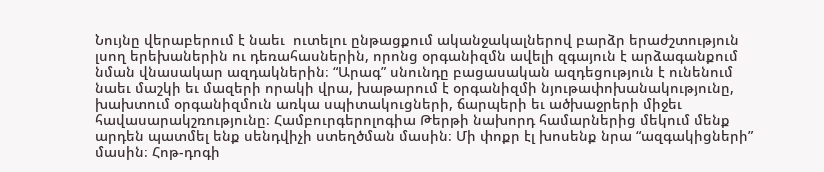Նույնը վերաբերում է նաեւ  ուտելու ընթացքում ականջակալներով բարձր երաժշտություն լսող երեխաներին ու դեռահասներին, որոնց օրգանիզմն ավելի զգայուն է արձագանքում նման վնասակար ազդակներին։ “Արագ” սնունդը բացասական ազդեցություն է ունենում նաեւ մաշկի եւ մազերի որակի վրա, խաթարում է օրգանիզմի նյութափոխանակությունը, խախտում օրգանիզմուն առկա սպիտակուցների, ճարպերի եւ ածխաջրերի միջեւ հավասարակշռությունը։ Համբուրգերոլոգիա Թերթի նախորդ համարներից մեկում մենք արդեն պատմել ենք սենդվիչի ստեղծման մասին։ Մի փոքր էլ խոսենք նրա “ազգակիցների” մասին։ Հոթ-դոգի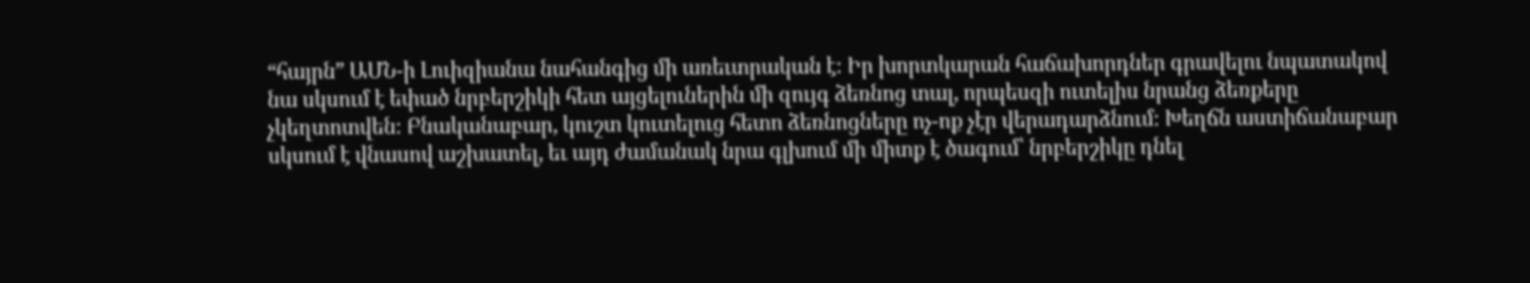“հայրն” ԱՄՆ-ի Լուիզիանա նահանգից մի առեւտրական է։ Իր խորտկարան հաճախորդներ գրավելու նպատակով նա սկսում է եփած նրբերշիկի հետ այցելուներին մի զույգ ձեռնոց տալ, որպեսզի ուտելիս նրանց ձեռքերը չկեղտոտվեն։ Բնականաբար, կուշտ կուտելուց հետո ձեռնոցները ոչ-ոք չէր վերադարձնում։ Խեղճն աստիճանաբար սկսում է վնասով աշխատել, եւ այդ ժամանակ նրա գլխում մի միտք է ծագում՝ նրբերշիկը դնել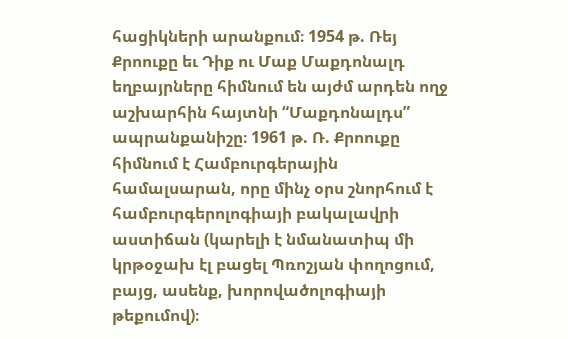հացիկների արանքում։ 1954 թ. Ռեյ Քրոուքը եւ Դիք ու Մաք Մաքդոնալդ եղբայրները հիմնում են այժմ արդեն ողջ աշխարհին հայտնի “Մաքդոնալդս” ապրանքանիշը։ 1961 թ. Ռ. Քրոուքը հիմնում է Համբուրգերային համալսարան, որը մինչ օրս շնորհում է համբուրգերոլոգիայի բակալավրի աստիճան (կարելի է նմանատիպ մի կրթօջախ էլ բացել Պռոշյան փողոցում, բայց, ասենք, խորովածոլոգիայի թեքումով)։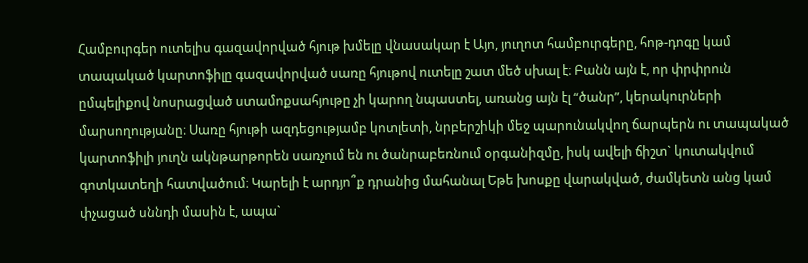Համբուրգեր ուտելիս գազավորված հյութ խմելը վնասակար է Այո, յուղոտ համբուրգերը, հոթ-դոգը կամ տապակած կարտոֆիլը գազավորված սառը հյութով ուտելը շատ մեծ սխալ է։ Բանն այն է, որ փրփրուն ըմպելիքով նոսրացված ստամոքսահյութը չի կարող նպաստել, առանց այն էլ “ծանր”, կերակուրների մարսողությանը։ Սառը հյութի ազդեցությամբ կոտլետի, նրբերշիկի մեջ պարունակվող ճարպերն ու տապակած կարտոֆիլի յուղն ակնթարթորեն սառչում են ու ծանրաբեռնում օրգանիզմը, իսկ ավելի ճիշտ` կուտակվում գոտկատեղի հատվածում։ Կարելի է արդյո՞ք դրանից մահանալ Եթե խոսքը վարակված, ժամկետն անց կամ փչացած սննդի մասին է, ապա`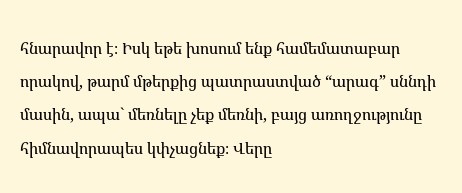հնարավոր է։ Իսկ եթե խոսում ենք համեմատաբար որակով, թարմ մթերքից պատրաստված “արագ” սննդի մասին, ապա` մեռնելը չեք մեռնի, բայց առողջությունը հիմնավորապես կփչացնեք։ Վերը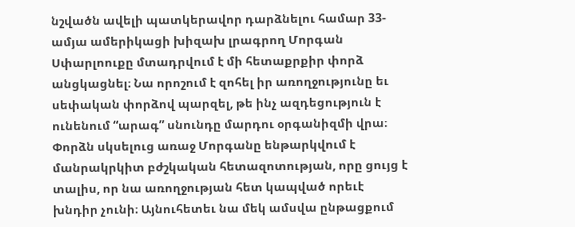նշվածն ավելի պատկերավոր դարձնելու համար 33-ամյա ամերիկացի խիզախ լրագրող Մորգան Սփարլոուքը մտադրվում է մի հետաքրքիր փորձ անցկացնել։ Նա որոշում է զոհել իր առողջությունը եւ սեփական փորձով պարզել, թե ինչ ազդեցություն է ունենում “արագ” սնունդը մարդու օրգանիզմի վրա։ Փորձն սկսելուց առաջ Մորգանը ենթարկվում է մանրակրկիտ բժշկական հետազոտության, որը ցույց է տալիս, որ նա առողջության հետ կապված որեւէ խնդիր չունի։ Այնուհետեւ նա մեկ ամսվա ընթացքում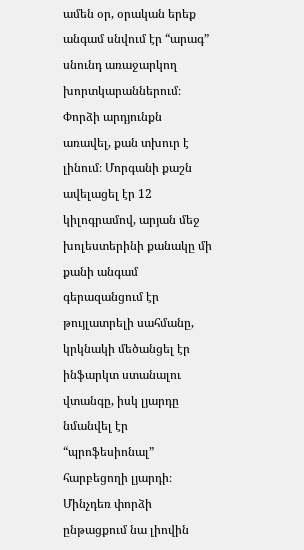ամեն օր, օրական երեք անգամ սնվում էր “արագ” սնունդ առաջարկող խորտկարաններում։ Փորձի արդյունքն առավել, քան տխուր է լինում։ Մորգանի քաշն ավելացել էր 12 կիլոգրամով, արյան մեջ խոլեստերինի քանակը մի քանի անգամ գերազանցում էր թույլատրելի սահմանը, կրկնակի մեծանցել էր ինֆարկտ ստանալու վտանգը, իսկ լյարդը նմանվել էր “պրոֆեսիոնալ” հարբեցողի լյարդի։ Մինչդեռ փորձի ընթացքում նա լիովին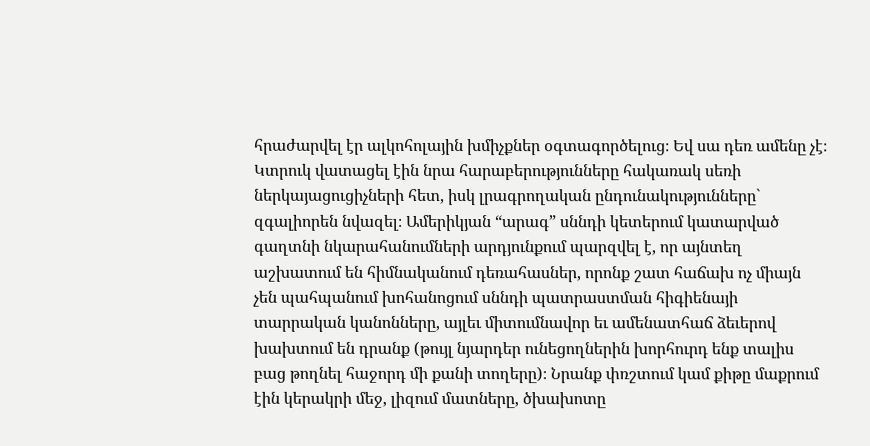հրաժարվել էր ալկոհոլային խմիչքներ օգտագործելուց։ Եվ սա դեռ ամենը չէ։ Կտրուկ վատացել էին նրա հարաբերությունները հակառակ սեռի ներկայացուցիչների հետ, իսկ լրագրողական ընդունակությունները` զգալիորեն նվազել։ Ամերիկյան “արագ” սննդի կետերում կատարված գաղտնի նկարահանումների արդյունքում պարզվել է, որ այնտեղ աշխատում են հիմնականում դեռահասներ, որոնք շատ հաճախ ոչ միայն չեն պահպանում խոհանոցում սննդի պատրաստման հիգիենայի տարրական կանոնները, այլեւ միտումնավոր եւ ամենատհաճ ձեւերով խախտում են դրանք (թույլ նյարդեր ունեցողներին խորհուրդ ենք տալիս բաց թողնել հաջորդ մի քանի տողերը)։ Նրանք փռշտում կամ քիթը մաքրում էին կերակրի մեջ, լիզում մատները, ծխախոտը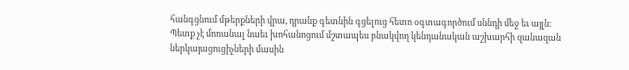հանգցնում մթերքների վրա, դրանք գետնին գցելուց հետո օգտագործում սննդի մեջ եւ այլն։ Պետք չէ մոռանալ նաեւ խոհանոցում մշտապես բնակվող կենդանական աշխարհի զանազան ներկայացուցիչների մասին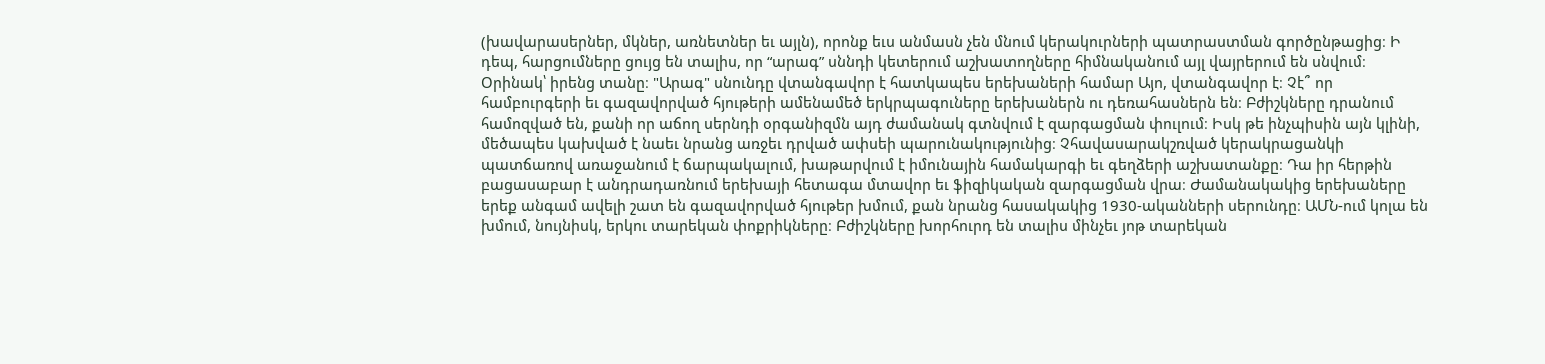(խավարասերներ, մկներ, առնետներ եւ այլն), որոնք եւս անմասն չեն մնում կերակուրների պատրաստման գործընթացից։ Ի դեպ, հարցումները ցույց են տալիս, որ “արագ” սննդի կետերում աշխատողները հիմնականում այլ վայրերում են սնվում։ Օրինակ՝ իրենց տանը։ "Արագ" սնունդը վտանգավոր է հատկապես երեխաների համար Այո, վտանգավոր է։ Չէ՞ որ համբուրգերի եւ գազավորված հյութերի ամենամեծ երկրպագուները երեխաներն ու դեռահասներն են։ Բժիշկները դրանում համոզված են, քանի որ աճող սերնդի օրգանիզմն այդ ժամանակ գտնվում է զարգացման փուլում։ Իսկ թե ինչպիսին այն կլինի, մեծապես կախված է նաեւ նրանց առջեւ դրված ափսեի պարունակությունից։ Չհավասարակշռված կերակրացանկի պատճառով առաջանում է ճարպակալում, խաթարվում է իմունային համակարգի եւ գեղձերի աշխատանքը։ Դա իր հերթին բացասաբար է անդրադառնում երեխայի հետագա մտավոր եւ ֆիզիկական զարգացման վրա։ Ժամանակակից երեխաները երեք անգամ ավելի շատ են գազավորված հյութեր խմում, քան նրանց հասակակից 1930-ականների սերունդը։ ԱՄՆ-ում կոլա են խմում, նույնիսկ, երկու տարեկան փոքրիկները։ Բժիշկները խորհուրդ են տալիս մինչեւ յոթ տարեկան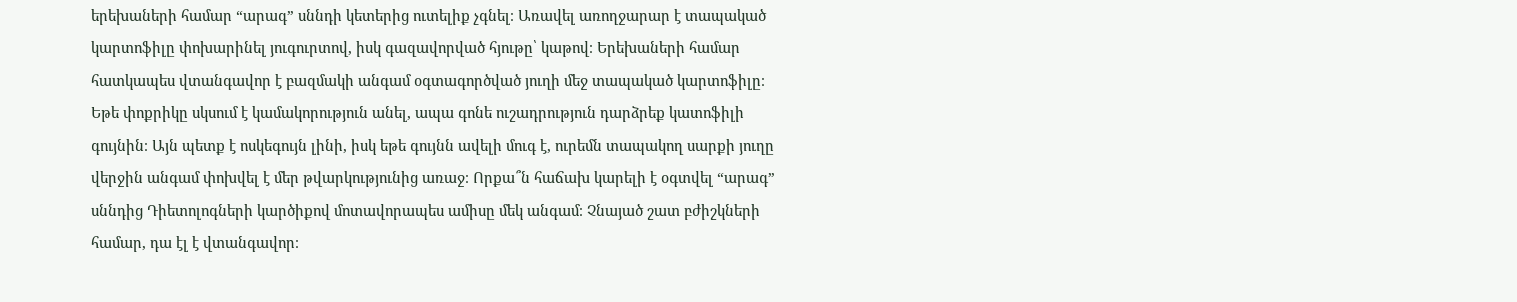երեխաների համար “արագ” սննդի կետերից ուտելիք չգնել։ Առավել առողջարար է տապակած կարտոֆիլը փոխարինել յուգուրտով, իսկ գազավորված հյութը՝ կաթով։ Երեխաների համար հատկապես վտանգավոր է բազմակի անգամ օգտագործված յուղի մեջ տապակած կարտոֆիլը։ Եթե փոքրիկը սկսում է կամակորություն անել, ապա գոնե ուշադրություն դարձրեք կատոֆիլի գույնին։ Այն պետք է ոսկեգույն լինի, իսկ եթե գույնն ավելի մուգ է, ուրեմն տապակող սարքի յուղը վերջին անգամ փոխվել է մեր թվարկությունից առաջ։ Որքա՞ն հաճախ կարելի է օգտվել “արագ” սննդից Դիետոլոգների կարծիքով մոտավորապես ամիսը մեկ անգամ։ Չնայած շատ բժիշկների համար, դա էլ է վտանգավոր։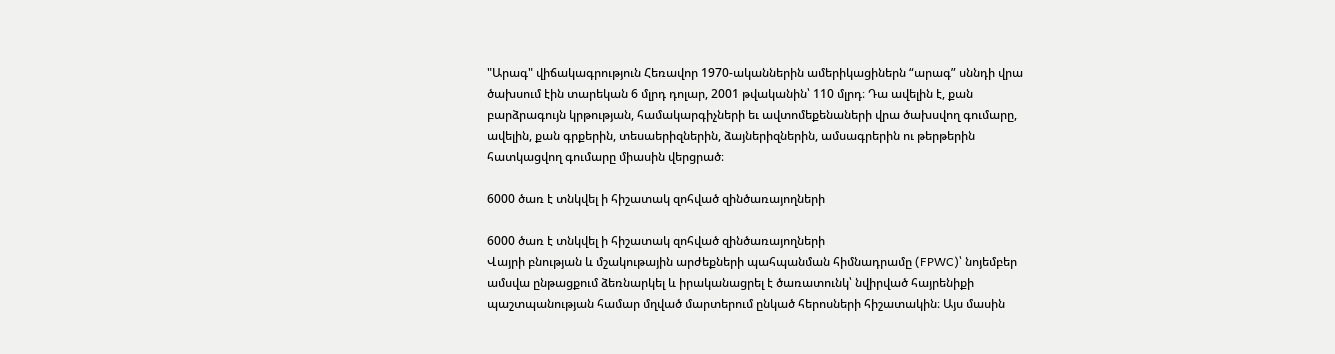"Արագ" վիճակագրություն Հեռավոր 1970-ականներին ամերիկացիներն “արագ” սննդի վրա ծախսում էին տարեկան 6 մլրդ դոլար, 2001 թվականին՝ 110 մլրդ։ Դա ավելին է, քան բարձրագույն կրթության, համակարգիչների եւ ավտոմեքենաների վրա ծախսվող գումարը, ավելին, քան գրքերին, տեսաերիզներին, ձայներիզներին, ամսագրերին ու թերթերին հատկացվող գումարը միասին վերցրած։

6000 ծառ է տնկվել ի հիշատակ զոհված զինծառայողների

6000 ծառ է տնկվել ի հիշատակ զոհված զինծառայողների
Վայրի բնության և մշակութային արժեքների պահպանման հիմնադրամը (FPWC)՝ նոյեմբեր ամսվա ընթացքում ձեռնարկել և իրականացրել է ծառատունկ՝ նվիրված հայրենիքի պաշտպանության համար մղված մարտերում ընկած հերոսների հիշատակին։ Այս մասին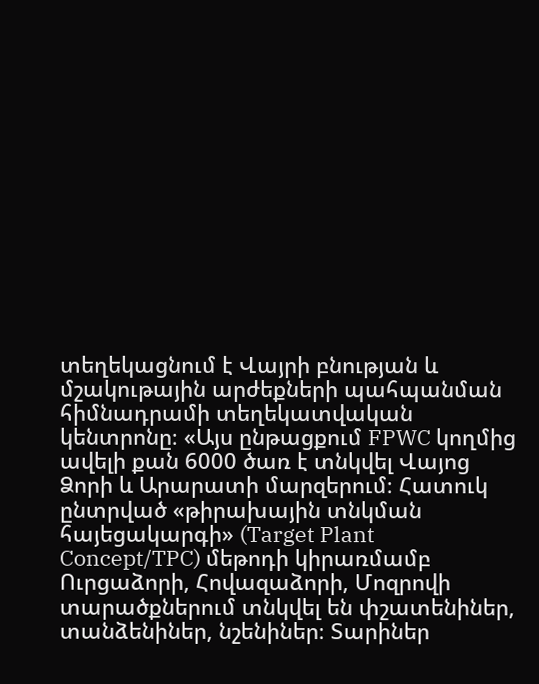տեղեկացնում է Վայրի բնության և մշակութային արժեքների պահպանման հիմնադրամի տեղեկատվական կենտրոնը։ «Այս ընթացքում FPWC կողմից ավելի քան 6000 ծառ է տնկվել Վայոց Ձորի և Արարատի մարզերում։ Հատուկ ընտրված «թիրախային տնկման հայեցակարգի» (Target Plant Concept/TPC) մեթոդի կիրառմամբ Ուրցաձորի, Հովազաձորի, Մոզրովի տարածքներում տնկվել են փշատենիներ, տանձենիներ, նշենիներ։ Տարիներ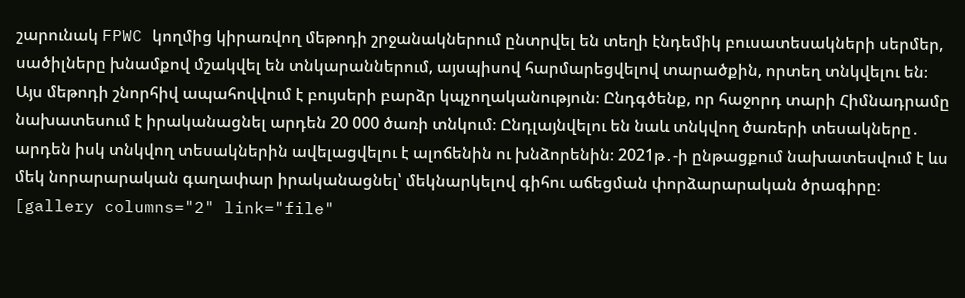շարունակ FPWC կողմից կիրառվող մեթոդի շրջանակներում ընտրվել են տեղի էնդեմիկ բուսատեսակների սերմեր, սածիլները խնամքով մշակվել են տնկարաններում, այսպիսով հարմարեցվելով տարածքին, որտեղ տնկվելու են։ Այս մեթոդի շնորհիվ ապահովվում է բույսերի բարձր կպչողականություն։ Ընդգծենք, որ հաջորդ տարի Հիմնադրամը նախատեսում է իրականացնել արդեն 20 000 ծառի տնկում։ Ընդլայնվելու են նաև տնկվող ծառերի տեսակները․ արդեն իսկ տնկվող տեսակներին ավելացվելու է ալոճենին ու խնձորենին։ 2021թ․-ի ընթացքում նախատեսվում է ևս մեկ նորարարական գաղափար իրականացնել՝ մեկնարկելով գիհու աճեցման փորձարարական ծրագիրը։ [gallery columns="2" link="file"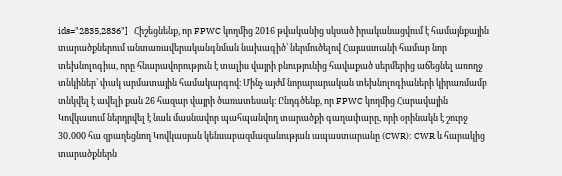ids="2835,2836"]   Հիշեցնենք, որ FPWC կողմից 2016 թվականից սկսած իրականացվում է համայնքային տարածքներում անտառավերականգնման նախագիծ՝ ներմուծելով Հայաստանի համար նոր տեխնոլոգիա, որը հնարավորություն է տալիս վայրի բնությունից հավաքած սերմերից աճեցնել առողջ տնկիներ՝ փակ արմատային համակարգով։ Մինչ այժմ նորարարական տեխնոլոգիաների կիրառմամբ տնկվել է ավելի քան 26 հազար վայրի ծառատեսակ։ Ընդգծենք, որ FPWC կողմից Հարավային Կովկասում ներդրվել է նաև մասնավոր պահպանվող տարածքի գաղափարը, որի օրինակն է շուրջ 30․000 հա զբաղեցնող Կովկասյան կենսաբազմազանության ապաստարանը (CWR): CWR և հարակից տարածքներն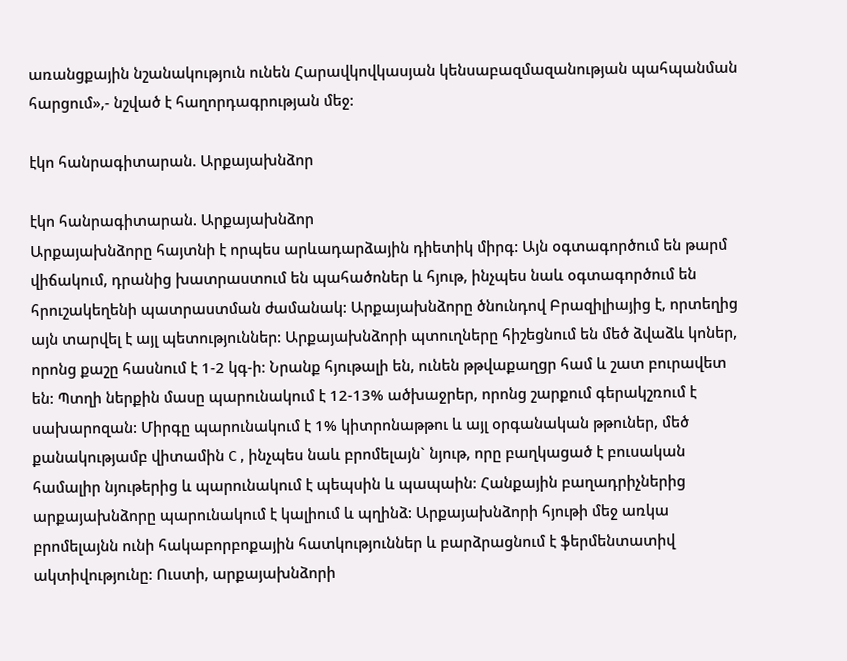առանցքային նշանակություն ունեն Հարավկովկասյան կենսաբազմազանության պահպանման հարցում»,- նշված է հաղորդագրության մեջ:

էկո հանրագիտարան. Արքայախնձոր

էկո հանրագիտարան. Արքայախնձոր
Արքայախնձորը հայտնի է որպես արևադարձային դիետիկ միրգ: Այն օգտագործում են թարմ վիճակում, դրանից խատրաստում են պահածոներ և հյութ, ինչպես նաև օգտագործում են հրուշակեղենի պատրաստման ժամանակ: Արքայախնձորը ծնունդով Բրազիլիայից է, որտեղից այն տարվել է այլ պետություններ: Արքայախնձորի պտուղները հիշեցնում են մեծ ձվաձև կոներ, որոնց քաշը հասնում է 1-2 կգ-ի: Նրանք հյութալի են, ունեն թթվաքաղցր համ և շատ բուրավետ են: Պտղի ներքին մասը պարունակում է 12-13% ածխաջրեր, որոնց շարքում գերակշռում է սախարոզան: Միրգը պարունակում է 1% կիտրոնաթթու և այլ օրգանական թթուներ, մեծ քանակությամբ վիտամին С , ինչպես նաև բրոմելայն` նյութ, որը բաղկացած է բուսական համալիր նյութերից և պարունակում է պեպսին և պապաին: Հանքային բաղադրիչներից արքայախնձորը պարունակում է կալիում և պղինձ: Արքայախնձորի հյութի մեջ առկա բրոմելայնն ունի հակաբորբոքային հատկություններ և բարձրացնում է ֆերմենտատիվ ակտիվությունը: Ուստի, արքայախնձորի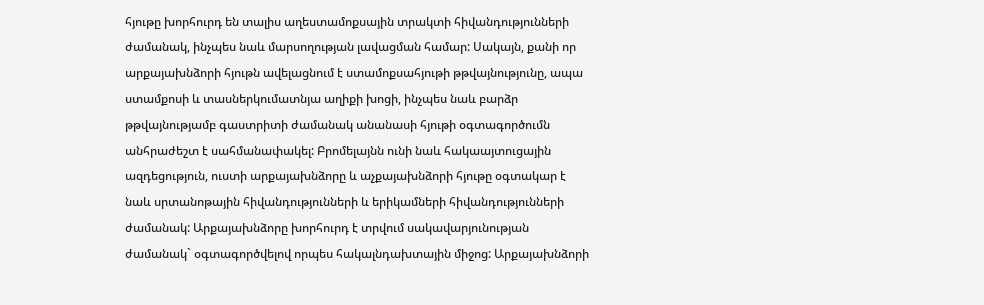հյութը խորհուրդ են տալիս աղեստամոքսային տրակտի հիվանդությունների ժամանակ, ինչպես նաև մարսողության լավացման համար: Սակայն, քանի որ արքայախնձորի հյութն ավելացնում է ստամոքսահյութի թթվայնությունը, ապա ստամքոսի և տասներկումատնյա աղիքի խոցի, ինչպես նաև բարձր թթվայնությամբ գաստրիտի ժամանակ անանասի հյութի օգտագործումն անհրաժեշտ է սահմանափակել: Բրոմելայնն ունի նաև հակաայտուցային ազդեցություն, ուստի արքայախնձորը և աչքայախնձորի հյութը օգտակար է նաև սրտանոթային հիվանդությունների և երիկամների հիվանդությունների ժամանակ: Արքայախնձորը խորհուրդ է տրվում սակավարյունության ժամանակ` օգտագործվելով որպես հակալնդախտային միջոց: Արքայախնձորի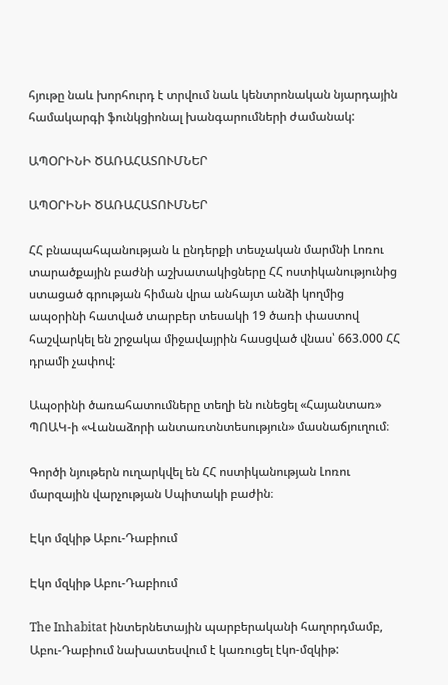հյութը նաև խորհուրդ է տրվում նաև կենտրոնական նյարդային համակարգի ֆունկցիոնալ խանգարումների ժամանակ:

ԱՊՕՐԻՆԻ ԾԱՌԱՀԱՏՈՒՄՆԵՐ

ԱՊՕՐԻՆԻ ԾԱՌԱՀԱՏՈՒՄՆԵՐ

ՀՀ բնապահպանության և ընդերքի տեսչական մարմնի Լոռու տարածքային բաժնի աշխատակիցները ՀՀ ոստիկանությունից ստացած գրության հիման վրա անհայտ անձի կողմից ապօրինի հատված տարբեր տեսակի 19 ծառի փաստով հաշվարկել են շրջակա միջավայրին հասցված վնաս՝ 663.000 ՀՀ դրամի չափով:

Ապօրինի ծառահատումները տեղի են ունեցել «Հայանտառ» ՊՈԱԿ-ի «Վանաձորի անտառտնտեսություն» մասնաճյուղում։

Գործի նյութերն ուղարկվել են ՀՀ ոստիկանության Լոռու մարզային վարչության Սպիտակի բաժին։

Էկո մզկիթ Աբու-Դաբիում

Էկո մզկիթ Աբու-Դաբիում

The Inhabitat ինտերնետային պարբերականի հաղորդմամբ, Աբու-Դաբիում նախատեսվում է կառուցել էկո-մզկիթ: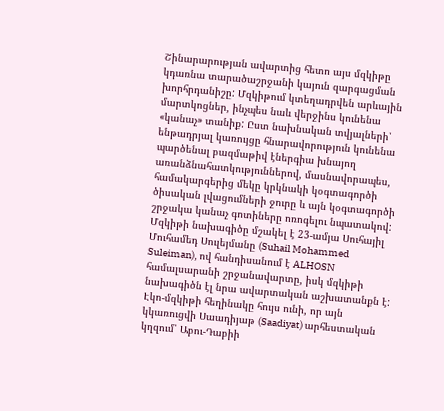Շինարարության ավարտից հետո այս մզկիթը կդառնա տարածաշրջանի կայուն զարգացման խորհրդանիշը: Մզկիթում կտեղադրվեն արևային մարտկոցներ, ինչպես նաև վերջինս կունենա «կանաչ» տանիք: Ըստ նախնական տվյալների՝ ենթադրյալ կառույցը հնարավորություն կունենա պարծենալ բազմաթիվ էներգիա խնայող առանձնահատկություններով, մասնավորապես, համակարգերից մեկը կրկնակի կօգտագործի ծիսական լվացումների ջուրը և այն կօգտագործի շրջակա կանաչ գոտիները ոռոգելու նպատակով: Մզկիթի նախագիծը մշակել է 23-ամյա Սուհայիլ Մուհամեդ Սուլեյմանը (Suhail Mohammed Suleiman), ով հանդիսանում է ALHOSN համալսարանի շրջանավարտը, իսկ մզկիթի նախագիծն էլ նրա ավարտական աշխատանքն է: Էկո-մզկիթի հեղինակը հույս ունի, որ այն կկառուցվի Սաադիյաթ (Saadiyat) արհեստական կղզում՝ Աբու-Դաբիի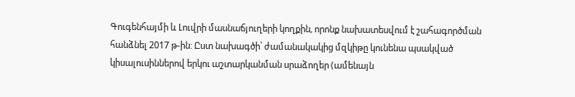Գուգենհայմի և Լուվրի մասնաճյուղերի կողքին, որոնք նախատեսվում է շահագործման հանձնել 2017 թ-ին: Ըստ նախագծի՝ ժամանակակից մզկիթը կունենա պսակված կիսալուսիններով երկու աշտարկանման սրաձողեր (ամենայն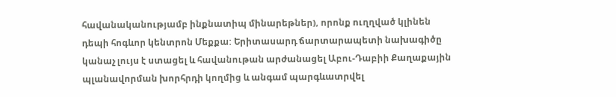հավանականությամբ ինքնատիպ մինարեթներ), որոնք ուղղված կլինեն դեպի հոգևոր կենտրոն Մեքքա: Երիտասարդ ճարտարապետի նախագիծը կանաչ լույս է ստացել և հավանութան արժանացել Աբու-Դաբիի Քաղաքային պլանավորման խորհրդի կողմից և անգամ պարգևատրվել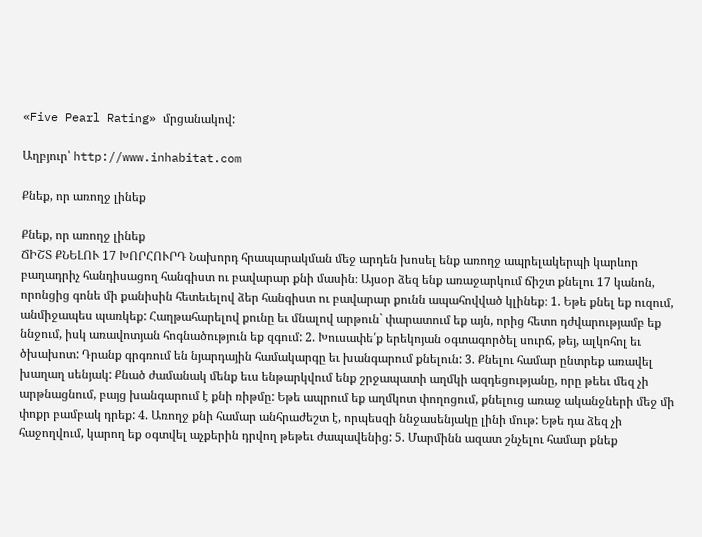«Five Pearl Rating» մրցանակով:

Աղբյուր՝ http://www.inhabitat.com

Քնեք, որ առողջ լինեք

Քնեք, որ առողջ լինեք
ՃԻՇՏ ՔՆԵԼՈՒ 17 ԽՈՐՀՈՒՐԴ Նախորդ հրապարակման մեջ արդեն խոսել ենք առողջ ապրելակերպի կարևոր բաղադրիչ հանդիսացող հանգիստ ու բավարար քնի մասին։ Այսօր ձեզ ենք առաջարկում ճիշտ քնելու 17 կանոն, որոնցից գոնե մի քանիսին հետեւելով ձեր հանգիստ ու բավարար քունն ապահովված կլինեք։ 1. Եթե քնել եք ուզում, անմիջապես պառկեք: Հաղթահարելով քունը եւ մնալով արթուն` փարատում եք այն, որից հետո դժվարությամբ եք ննջում, իսկ առավոտյան հոգնածություն եք զգում: 2. Խուսափե՛ք երեկոյան օգտագործել սուրճ, թեյ, ալկոհոլ եւ ծխախոտ: Դրանք գրգռում են նյարդային համակարգը եւ խանգարում քնելուն: 3. Քնելու համար ընտրեք առավել խաղաղ սենյակ: Քնած ժամանակ մենք եւս ենթարկվում ենք շրջապատի աղմկի ազդեցությանը, որը թեեւ մեզ չի արթնացնում, բայց խանգարում է քնի ռիթմը: Եթե ապրում եք աղմկոտ փողոցում, քնելուց առաջ ականջների մեջ մի փոքր բամբակ դրեք: 4. Առողջ քնի համար անհրաժեշտ է, որպեսզի ննջասենյակը լինի մութ: Եթե դա ձեզ չի հաջողվում, կարող եք օգտվել աչքերին դրվող թեթեւ ժապավենից: 5. Մարմինն ազատ շնչելու համար քնեք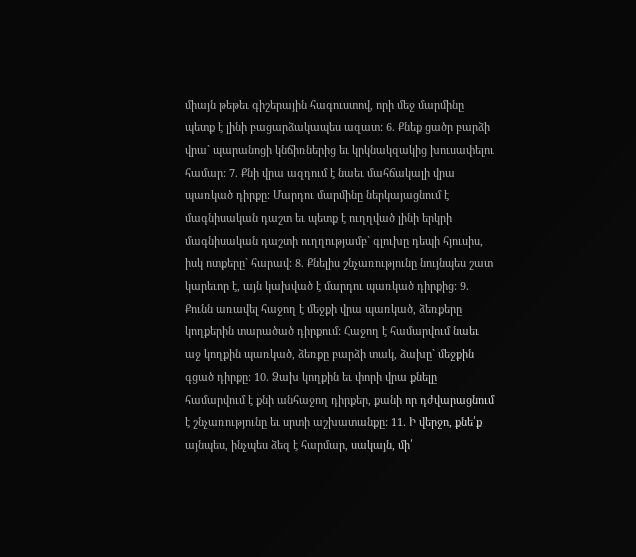միայն թեթեւ գիշերային հագուստով, որի մեջ մարմինը պետք է լինի բացարձակապես ազատ: 6. Քնեք ցածր բարձի վրա` պարանոցի կնճիռներից եւ կրկնակզակից խուսափելու համար: 7. Քնի վրա ազդում է նաեւ մահճակալի վրա պառկած դիրքը: Մարդու մարմինը ներկայացնում է մագնիսական դաշտ եւ պետք է ուղղված լինի երկրի մագնիսական դաշտի ուղղությամբ` գլուխը դեպի հյուսիս, իսկ ոտքերը` հարավ: 8. Քնելիս շնչառությունը նույնպես շատ կարեւոր է, այն կախված է մարդու պառկած դիրքից: 9. Քունն առավել հաջող է մեջքի վրա պառկած, ձեռքերը կողքերին տարածած դիրքում: Հաջող է համարվում նաեւ աջ կողքին պառկած, ձեռքը բարձի տակ, ձախը` մեջքին գցած դիրքը: 10. Ձախ կողքին եւ փորի վրա քնելը համարվում է քնի անհաջող դիրքեր, քանի որ դժվարացնում է շնչառությունը եւ սրտի աշխատանքը: 11. Ի վերջո, քնե՛ք այնպես, ինչպես ձեզ է հարմար, սակայն, մի՛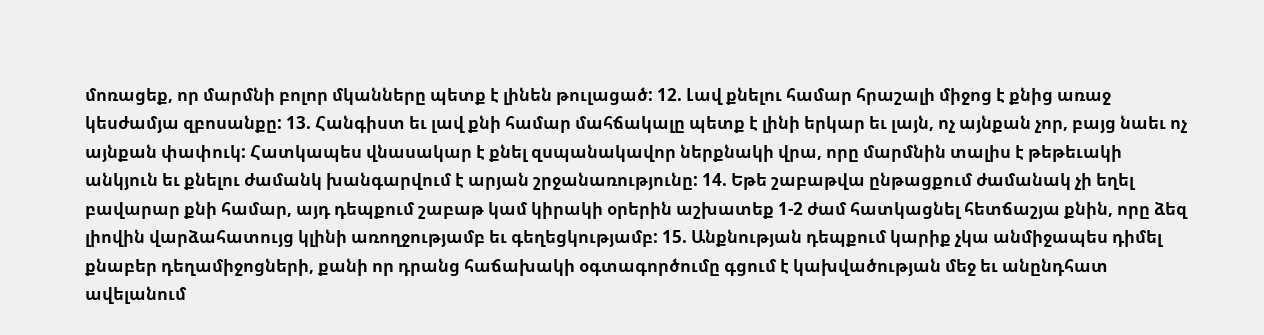մոռացեք, որ մարմնի բոլոր մկանները պետք է լինեն թուլացած: 12. Լավ քնելու համար հրաշալի միջոց է քնից առաջ կեսժամյա զբոսանքը: 13. Հանգիստ եւ լավ քնի համար մահճակալը պետք է լինի երկար եւ լայն, ոչ այնքան չոր, բայց նաեւ ոչ այնքան փափուկ: Հատկապես վնասակար է քնել զսպանակավոր ներքնակի վրա, որը մարմնին տալիս է թեթեւակի անկյուն եւ քնելու ժամանկ խանգարվում է արյան շրջանառությունը: 14. Եթե շաբաթվա ընթացքում ժամանակ չի եղել բավարար քնի համար, այդ դեպքում շաբաթ կամ կիրակի օրերին աշխատեք 1-2 ժամ հատկացնել հետճաշյա քնին, որը ձեզ լիովին վարձահատույց կլինի առողջությամբ եւ գեղեցկությամբ: 15. Անքնության դեպքում կարիք չկա անմիջապես դիմել քնաբեր դեղամիջոցների, քանի որ դրանց հաճախակի օգտագործումը գցում է կախվածության մեջ եւ անընդհատ ավելանում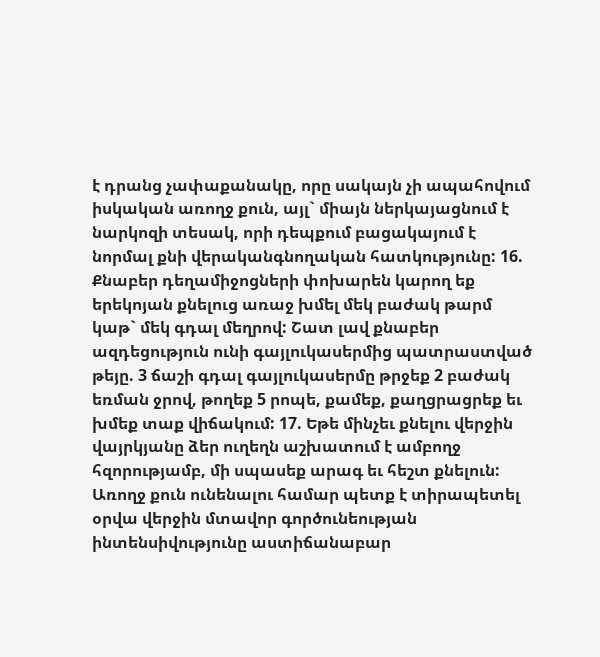է դրանց չափաքանակը, որը սակայն չի ապահովում իսկական առողջ քուն, այլ` միայն ներկայացնում է նարկոզի տեսակ, որի դեպքում բացակայում է նորմալ քնի վերականգնողական հատկությունը: 16. Քնաբեր դեղամիջոցների փոխարեն կարող եք երեկոյան քնելուց առաջ խմել մեկ բաժակ թարմ կաթ` մեկ գդալ մեղրով: Շատ լավ քնաբեր ազդեցություն ունի գայլուկասերմից պատրաստված թեյը. 3 ճաշի գդալ գայլուկասերմը թրջեք 2 բաժակ եռման ջրով, թողեք 5 րոպե, քամեք, քաղցրացրեք եւ խմեք տաք վիճակում: 17. Եթե մինչեւ քնելու վերջին վայրկյանը ձեր ուղեղն աշխատում է ամբողջ հզորությամբ, մի սպասեք արագ եւ հեշտ քնելուն: Առողջ քուն ունենալու համար պետք է տիրապետել օրվա վերջին մտավոր գործունեության ինտենսիվությունը աստիճանաբար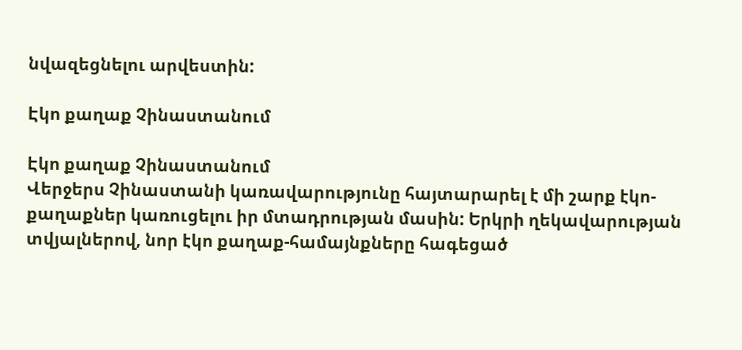նվազեցնելու արվեստին:

Էկո քաղաք Չինաստանում

Էկո քաղաք Չինաստանում
Վերջերս Չինաստանի կառավարությունը հայտարարել է մի շարք էկո-քաղաքներ կառուցելու իր մտադրության մասին: Երկրի ղեկավարության տվյալներով, նոր էկո քաղաք-համայնքները հագեցած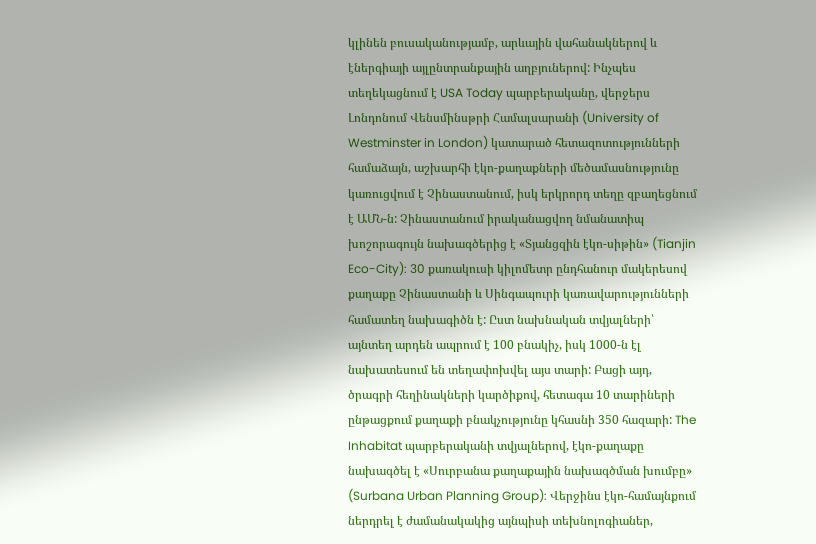կլինեն բուսականությամբ, արևային վահանակներով և էներգիայի այլընտրանքային աղբյուներով: Ինչպես տեղեկացնում է USA Today պարբերականը, վերջերս Լոնդոնում Վենսմինսթրի Համալսարանի (University of Westminster in London) կատարած հետազոտությունների համաձայն, աշխարհի էկո-քաղաքների մեծամասնությունը կառուցվում է Չինաստանում, իսկ երկրորդ տեղը զբաղեցնում է ԱՄՆ-ն: Չինաստանում իրականացվող նմանատիպ խոշորագույն նախագծերից է «Տյանցզին էկո-սիթին» (Tianjin Eco-City): 30 քառակուսի կիլոմետր ընդհանուր մակերեսով քաղաքը Չինաստանի և Սինգապուրի կառավարությունների համատեղ նախագիծն է: Ըստ նախնական տվյալների՝ այնտեղ արդեն ապրում է 100 բնակիչ, իսկ 1000-ն էլ նախատեսում են տեղափոխվել այս տարի: Բացի այդ, ծրագրի հեղինակների կարծիքով, հետագա 10 տարիների ընթացքում քաղաքի բնակչությունը կհասնի 350 հազարի: The Inhabitat պարբերականի տվյալներով, էկո-քաղաքը նախագծել է «Սուրբանա քաղաքային նախագծման խումբը» (Surbana Urban Planning Group): Վերջինս էկո-համայնքում ներդրել է ժամանակակից այնպիսի տեխնոլոգիաներ,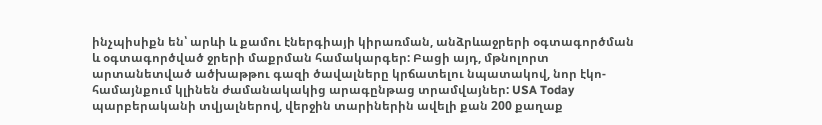ինչպիսիքն են՝ արևի և քամու էներգիայի կիրառման, անձրևաջրերի օգտագործման և օգտագործված ջրերի մաքրման համակարգեր: Բացի այդ, մթնոլորտ արտանետված ածխաթթու գազի ծավալները կրճատելու նպատակով, նոր էկո-համայնքում կլինեն ժամանակակից արագընթաց տրամվայներ: USA Today պարբերականի տվյալներով, վերջին տարիներին ավելի քան 200 քաղաք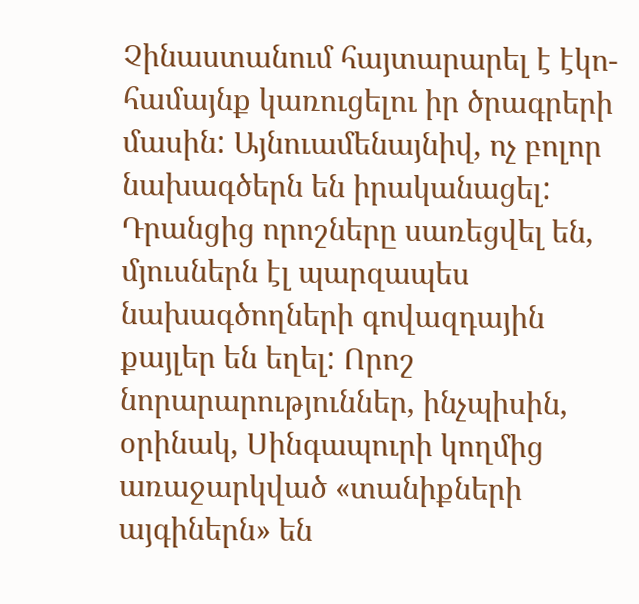Չինաստանում հայտարարել է էկո-համայնք կառուցելու իր ծրագրերի մասին: Այնուամենայնիվ, ոչ բոլոր նախագծերն են իրականացել: Դրանցից որոշները սառեցվել են, մյուսներն էլ պարզապես նախագծողների գովազդային քայլեր են եղել: Որոշ նորարարություններ, ինչպիսին, օրինակ, Սինգապուրի կողմից առաջարկված «տանիքների այգիներն» են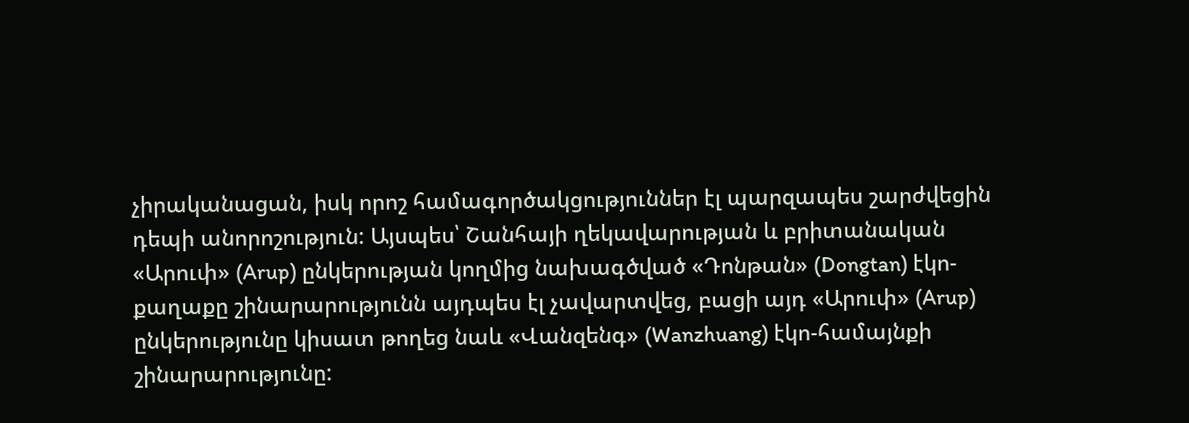չիրականացան, իսկ որոշ համագործակցություններ էլ պարզապես շարժվեցին դեպի անորոշություն: Այսպես՝ Շանհայի ղեկավարության և բրիտանական «Արուփ» (Arup) ընկերության կողմից նախագծված «Դոնթան» (Dongtan) էկո-քաղաքը շինարարությունն այդպես էլ չավարտվեց, բացի այդ «Արուփ» (Arup) ընկերությունը կիսատ թողեց նաև «Վանզենգ» (Wanzhuang) էկո-համայնքի շինարարությունը: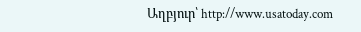Աղբյուր՝ http://www.usatoday.com